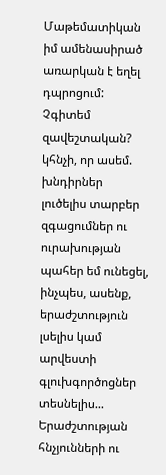Մաթեմատիկան իմ ամենասիրած առարկան է եղել դպրոցում: Չգիտեմ զավեշտական? կհնչի, որ ասեմ. խնդիրներ լուծելիս տարբեր զգացումներ ու ուրախության պահեր եմ ունեցել, ինչպես, ասենք, երաժշտություն լսելիս կամ արվեստի գլուխգործոցներ տեսնելիս... Երաժշտության հնչյունների ու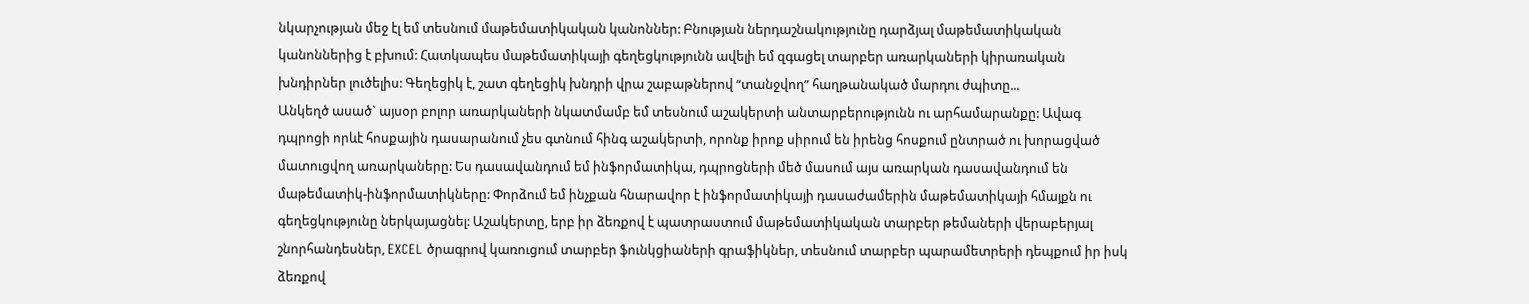նկարչության մեջ էլ եմ տեսնում մաթեմատիկական կանոններ: Բնության ներդաշնակությունը դարձյալ մաթեմատիկական կանոններից է բխում: Հատկապես մաթեմատիկայի գեղեցկությունն ավելի եմ զգացել տարբեր առարկաների կիրառական խնդիրներ լուծելիս: Գեղեցիկ է, շատ գեղեցիկ խնդրի վրա շաբաթներով “տանջվող” հաղթանակած մարդու ժպիտը...
Անկեղծ ասած` այսօր բոլոր առարկաների նկատմամբ եմ տեսնում աշակերտի անտարբերությունն ու արհամարանքը: Ավագ դպրոցի որևէ հոսքային դասարանում չես գտնում հինգ աշակերտի, որոնք իրոք սիրում են իրենց հոսքում ընտրած ու խորացված մատուցվող առարկաները: Ես դասավանդում եմ ինֆորմատիկա, դպրոցների մեծ մասում այս առարկան դասավանդում են մաթեմատիկ-ինֆորմատիկները: Փորձում եմ ինչքան հնարավոր է ինֆորմատիկայի դասաժամերին մաթեմատիկայի հմայքն ու գեղեցկությունը ներկայացնել: Աշակերտը, երբ իր ձեռքով է պատրաստում մաթեմատիկական տարբեր թեմաների վերաբերյալ շնորհանդեսներ, EXCEL ծրագրով կառուցում տարբեր ֆունկցիաների գրաֆիկներ, տեսնում տարբեր պարամետրերի դեպքում իր իսկ ձեռքով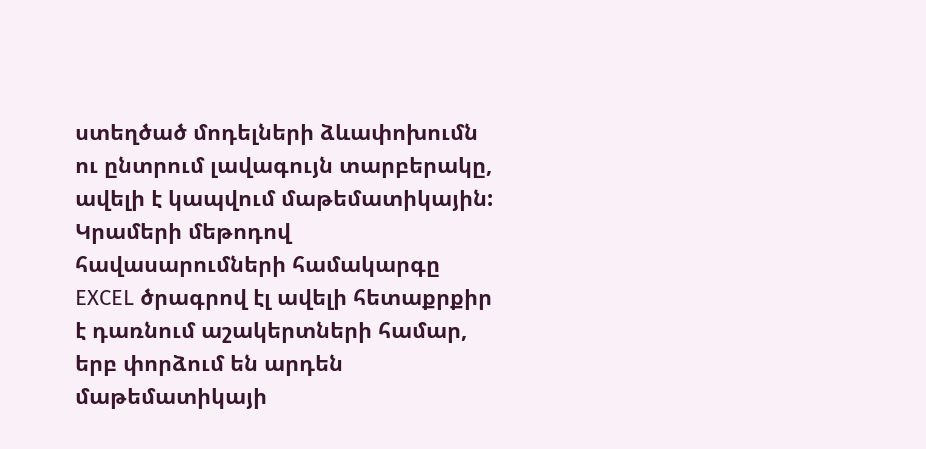ստեղծած մոդելների ձևափոխումն ու ընտրում լավագույն տարբերակը, ավելի է կապվում մաթեմատիկային: Կրամերի մեթոդով հավասարումների համակարգը EXCEL ծրագրով էլ ավելի հետաքրքիր է դառնում աշակերտների համար, երբ փորձում են արդեն մաթեմատիկայի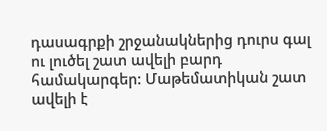դասագրքի շրջանակներից դուրս գալ ու լուծել շատ ավելի բարդ համակարգեր: Մաթեմատիկան շատ ավելի է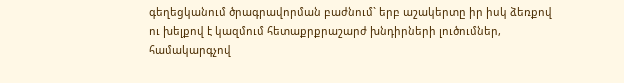գեղեցկանում ծրագրավորման բաժնում` երբ աշակերտը իր իսկ ձեռքով ու խելքով է կազմում հետաքրքրաշարժ խնդիրների լուծումներ, համակարգչով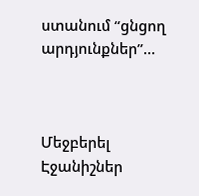ստանում “ցնցող արդյունքներ”...



Մեջբերել
Էջանիշներ